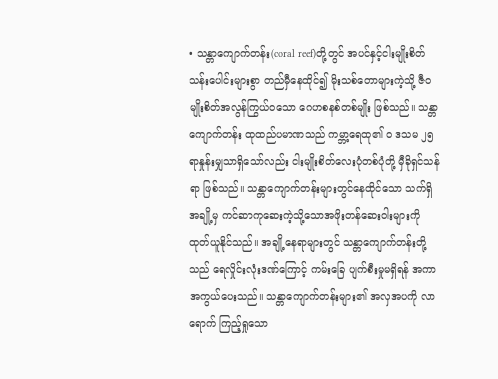• သန္တာကျောက်တန်း(coral reef)တို့တွင် အပင်နှင့်ငါးမျိုးစိတ် သန်းပေါင်းများစွာ တည်မှီနေထိုင်၍ မိုးသစ်တောများကဲ့သို့ ဇီဝမျိုးစိတ်အလွန်ကြွယ်ဝသော ဂေဟစနစ်တစ်မျိုး ဖြစ်သည်။ သန္တာကျောက်တန်း ထုထည်ပမာဏသည် ကမ္ဘာ့ရေထု၏ ၀ ဒသမ ၂၅ ရာနှုန်းမျှသာရှိသော်လည်း ငါးမျိုးစိတ်လေးပုံတစ်ပုံတို့ မှီခိုရှင်သန်ရာ ဖြစ်သည်။ သန္တာကျောက်တန်းများတွင်နေထိုင်သော သက်ရှိအချို့မှ ကင်ဆာကုဆေးကဲ့သို့သောအဖိုးတန်ဆေးဝါးများကို ထုတ်ယူနိုင်သည်။ အချို့နေရာများတွင် သန္တာကျောက်တန်းတို့သည် ရေလှိုင်းလုံးဒဏ်ကြောင့် ကမ်းခြေ ပျက်စီးမှုမရှိရန် အကာအကွယ်ပေးသည်။ သန္တာကျောက်တန်းများ၏ အလှအပကို လာရောက် ကြည့်ရှုသော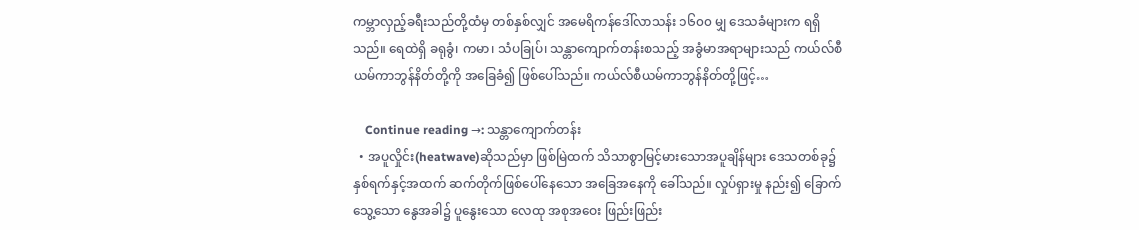ကမ္ဘာလှည့်ခရီးသည်တို့ထံမှ တစ်နှစ်လျှင် အမေရိကန်ဒေါ်လာသန်း ၁၆၀၀ မျှ ဒေသခံများက ရရှိသည်။ ရေထဲရှိ ခရုခွံ၊ ကမာ၊ သံပခြုပ်၊ သန္တာကျောက်တန်းစသည့် အခွံမာအရာများသည် ကယ်လ်စီယမ်ကာဘွန်နိတ်တို့ကို အခြေခံ၍ ဖြစ်ပေါ်သည်။ ကယ်လ်စီယမ်ကာဘွန်နိတ်တို့ဖြင့်…

    Continue reading →: သန္တာကျောက်တန်း
  • အပူလှိုင်း(heatwave)ဆိုသည်မှာ ဖြစ်မြဲထက် သိသာစွာမြင့်မားသောအပူချိန်များ ဒေသတစ်ခု၌ နှစ်ရက်နှင့်အထက် ဆက်တိုက်ဖြစ်ပေါ်နေသော အခြေအနေကို ခေါ်သည်။ လှုပ်ရှားမှု နည်း၍ ခြောက်သွေ့သော နွေအခါ၌ ပူနွေးသော လေထု အစုအဝေး ဖြည်းဖြည်း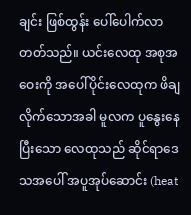ချင်း ဖြစ်ထွန်း ပေါ်ပေါက်လာတတ်သည်။ ယင်းလေထု အစုအဝေးကို အပေါ်ပိုင်းလေထုက ဖိချလိုက်သောအခါ မူလက ပူနွေးနေပြီးသော လေထုသည် ဆိုင်ရာဒေသအပေါ် အပူအုပ်ဆောင်း (heat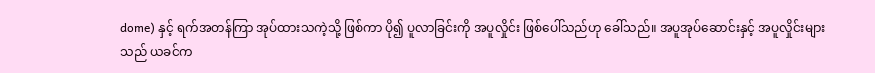dome) နှင့် ရက်အတန်ကြာ အုပ်ထားသကဲ့သို့ ဖြစ်ကာ ပို၍ ပူလာခြင်းကို အပူလှိုင်း ဖြစ်ပေါ်သည်ဟု ခေါ်သည်။ အပူအုပ်ဆောင်းနှင့် အပူလှိုင်းများသည် ယခင်က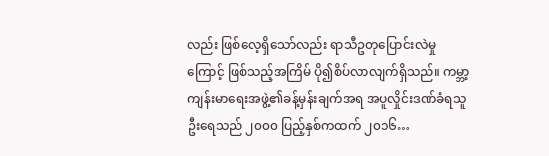လည်း ဖြစ်လေ့ရှိသော်လည်း ရာသီဥတုပြောင်းလဲမှုကြောင့် ဖြစ်သည့်အကြိမ် ပို၍စိပ်လာလျက်ရှိသည်။ ကမ္ဘာ့ကျန်းမာရေးအဖွဲ့၏ခန့်မှန်းချက်အရ အပူလှိုင်းဒဏ်ခံရသူဦးရေသည် ၂၀၀၀ ပြည့်နှစ်ကထက် ၂၀၁၆…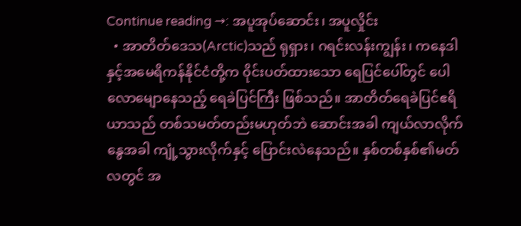Continue reading →: အပူအုပ်ဆောင်း၊ အပူလှိုင်း
  • အာတိတ်ဒေသ(Arctic)သည် ရုရှား၊ ဂရင်းလန်းကျွန်း၊ ကနေဒါနှင့်အမေရိကန်နိုင်ငံတို့က ၀ိုင်းပတ်ထားသော ရေပြင်ပေါ်တွင် ပေါလောမျောနေသည့် ရေခဲပြင်ကြီး ဖြစ်သည်။ အာတိတ်ရေခဲပြင်ဧရိယာသည် တစ်သမတ်တည်းမဟုတ်ဘဲ ဆောင်းအခါ ကျယ်လာလိုက် နွေအခါ ကျုံ့သွားလိုက်နှင့် ပြောင်းလဲနေသည်။ နှစ်တစ်နှစ်၏မတ်လတွင် အ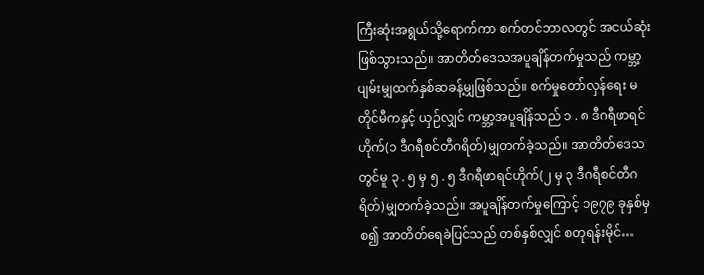ကြီးဆုံးအရွယ်သို့ရောက်ကာ စက်တင်ဘာလတွင် အငယ်ဆုံး ဖြစ်သွားသည်။ အာတိတ်ဒေသအပူချိန်တက်မှုသည် ကမ္ဘာ့ပျမ်းမျှထက်နှစ်ဆခန့်မျှဖြစ်သည်။ စက်မှုတော်လှန်ရေး မတိုင်မီကနှင့် ယှဉ်လျှင် ကမ္ဘာ့အပူချိန်သည် ၁ . ၈ ဒီဂရီဖာရင်ဟိုက်(၁ ဒီဂရီစင်တီဂရိတ်)မျှတက်ခဲ့သည်။ အာတိတ်ဒေသတွင်မူ ၃ . ၅ မှ ၅ . ၅ ဒီဂရီဖာရင်ဟိုက်(၂ မှ ၃ ဒီဂရီစင်တီဂရိတ်)မျှတက်ခဲ့သည်။ အပူချိန်တက်မှုကြောင့် ၁၉၇၉ ခုနှစ်မှစ၍ အာတိတ်ရေခဲပြင်သည် တစ်နှစ်လျှင် စတုရန်းမိုင်…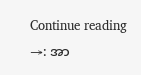Continue reading →: အာ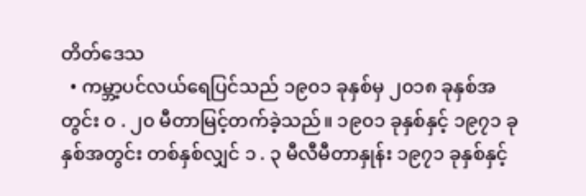တိတ်ဒေသ
  • ကမ္ဘာ့ပင်လယ်ရေပြင်သည် ၁၉၀၁ ခုနှစ်မှ ၂၀၁၈ ခုနှစ်အတွင်း ၀ . ၂၀ မီတာမြင့်တက်ခဲ့သည်။ ၁၉၀၁ ခုနှစ်နှင့် ၁၉၇၁ ခုနှစ်အတွင်း တစ်နှစ်လျှင် ၁ . ၃ မီလီမီတာနှုန်း ၁၉၇၁ ခုနှစ်နှင့်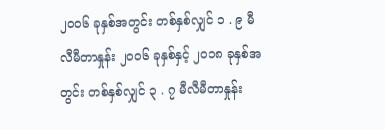၂၀၀၆ ခုနှစ်အတွင်း တစ်နှစ်လျှင် ၁ . ၉ မီလီမီတာနှုန်း ၂၀၀၆ ခုနှစ်နှင့် ၂၀၁၈ ခုနှစ်အတွင်း တစ်နှစ်လျှင် ၃ . ၇ မီလီမီတာနှုန်း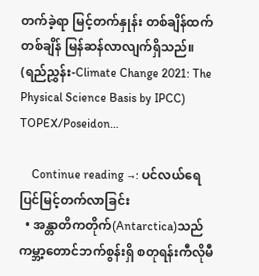တက်ခဲ့ရာ မြင့်တက်နှုန်း တစ်ချိန်ထက်တစ်ချိန် မြန်ဆန်လာလျက်ရှိသည်။ (ရည်ညွှန်း-Climate Change 2021: The Physical Science Basis by IPCC) TOPEX/Poseidon…

    Continue reading →: ပင်လယ်ရေပြင်မြင့်တက်လာခြင်း
  • အန္တာတိကတိုက်(Antarctica)သည် ကမ္ဘာ့တောင်ဘက်စွန်းရှိ စတုရန်းကီလိုမီ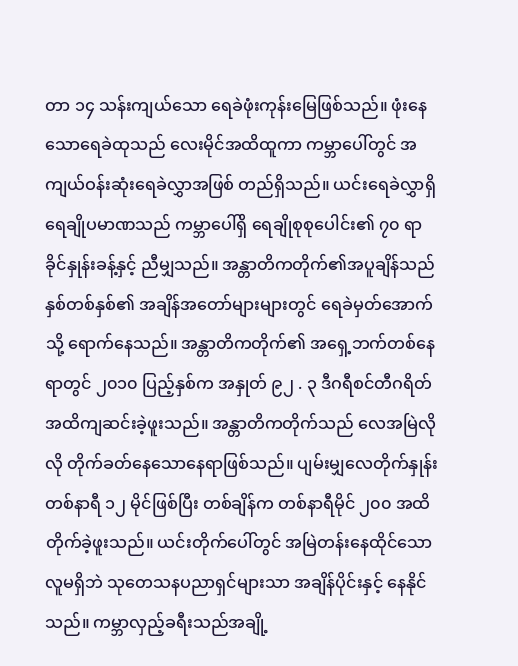တာ ၁၄ သန်းကျယ်သော ရေခဲဖုံးကုန်းမြေဖြစ်သည်။ ဖုံးနေသောရေခဲထုသည် လေးမိုင်အထိထူကာ ကမ္ဘာပေါ်တွင် အကျယ်ဝန်းဆုံးရေခဲလွှာအဖြစ် တည်ရှိသည်။ ယင်းရေခဲလွှာရှိ ရေချိုပမာဏသည် ကမ္ဘာပေါ်ရှိ ရေချိုစုစုပေါင်း၏ ၇၀ ရာခိုင်နှုန်းခန့်နှင့် ညီမျှသည်။ အန္တာတိကတိုက်၏အပူချိန်သည် နှစ်တစ်နှစ်၏ အချိန်အတော်များများတွင် ရေခဲမှတ်အောက်သို့ ရောက်နေသည်။ အန္တာတိကတိုက်၏ အရှေ့ဘက်တစ်နေရာတွင် ၂၀၁၀ ပြည့်နှစ်က အနှုတ် ၉၂ . ၃ ဒီဂရီစင်တီဂရိတ်အထိကျဆင်းခဲ့ဖူးသည်။ အန္တာတိကတိုက်သည် လေအမြဲလိုလို တိုက်ခတ်နေသောနေရာဖြစ်သည်။ ပျမ်းမျှလေတိုက်နှုန်း တစ်နာရီ ၁၂ မိုင်ဖြစ်ပြီး တစ်ချိန်က တစ်နာရီမိုင် ၂၀၀ အထိတိုက်ခဲ့ဖူးသည်။ ယင်းတိုက်ပေါ်တွင် အမြဲတန်းနေထိုင်သောလူမရှိဘဲ သုတေသနပညာရှင်များသာ အချိန်ပိုင်းနှင့် နေနိုင်သည်။ ကမ္ဘာလှည့်ခရီးသည်အချို့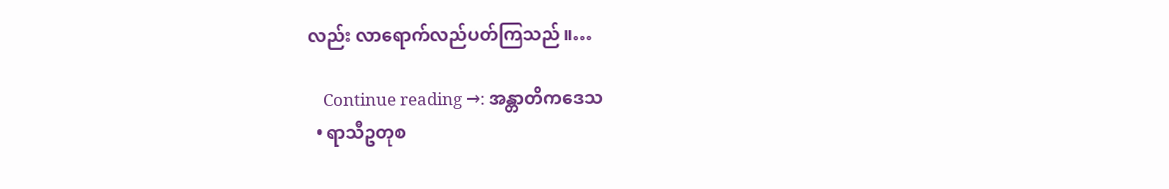လည်း လာရောက်လည်ပတ်ကြသည်။…

    Continue reading →: အန္တာတိကဒေသ
  • ရာသီဥတုစ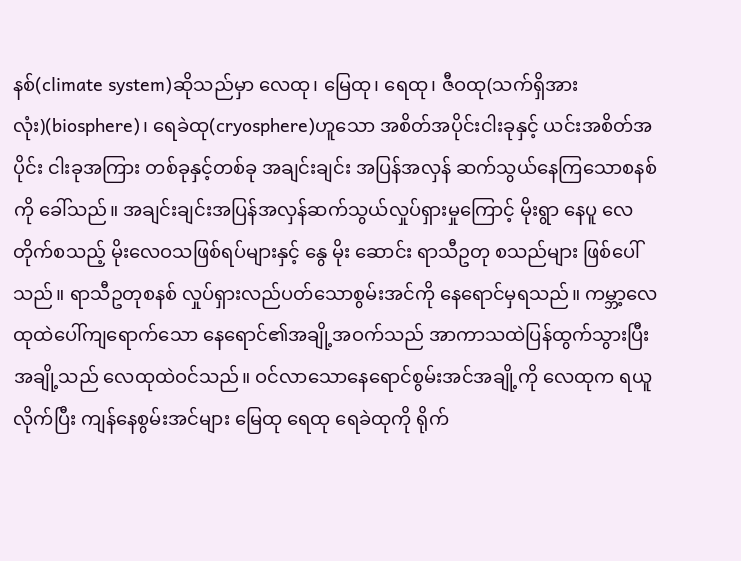နစ်(climate system)ဆိုသည်မှာ လေထု၊ မြေထု၊ ရေထု၊ ဇီဝထု(သက်ရှိအားလုံး)(biosphere)၊ ရေခဲထု(cryosphere)ဟူသော အစိတ်အပိုင်းငါးခုနှင့် ယင်းအစိတ်အပိုင်း ငါးခုအကြား တစ်ခုနှင့်တစ်ခု အချင်းချင်း အပြန်အလှန် ဆက်သွယ်နေကြသောစနစ်ကို ခေါ်သည်။ အချင်းချင်းအပြန်အလှန်ဆက်သွယ်လှုပ်ရှားမှုကြောင့် မိုးရွာ နေပူ လေတိုက်စသည့် မိုးလေဝသဖြစ်ရပ်များနှင့် နွေ မိုး ဆောင်း ရာသီဥတု စသည်များ ဖြစ်ပေါ်သည်။ ရာသီဥတုစနစ် လှုပ်ရှားလည်ပတ်သောစွမ်းအင်ကို နေရောင်မှရသည်။ ကမ္ဘာ့လေထုထဲပေါ်ကျရောက်သော နေရောင်၏အချို့အဝက်သည် အာကာသထဲပြန်ထွက်သွားပြီး အချို့သည် လေထုထဲဝင်သည်။ ဝင်လာသောနေရောင်စွမ်းအင်အချို့ကို လေထုက ရယူလိုက်ပြီး ကျန်နေစွမ်းအင်များ မြေထု ရေထု ရေခဲထုကို ရိုက်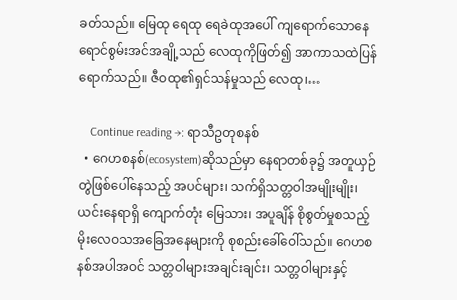ခတ်သည်။ မြေထု ရေထု ရေခဲထုအပေါ် ကျရောက်သောနေရောင်စွမ်းအင်အချို့သည် လေထုကိုဖြတ်၍ အာကာသထဲပြန်ရောက်သည်။ ဇီဝထု၏ရှင်သန်မှုသည် လေထု၊…

    Continue reading →: ရာသီဥတုစနစ်
  • ဂေဟစနစ်(ecosystem)ဆိုသည်မှာ နေရာတစ်ခု၌ အတူယှဉ်တွဲဖြစ်ပေါ်နေသည့် အပင်များ၊ သက်ရှိသတ္တဝါအမျိုးမျိုး၊ ယင်းနေရာရှိ ကျောက်တုံး မြေသား၊ အပူချိန် စိုစွတ်မှုစသည့် မိုးလေဝသအခြေအနေများကို စုစည်းခေါ်ဝေါ်သည်။ ဂေဟစနစ်အပါအဝင် သတ္တဝါများအချင်းချင်း၊ သတ္တဝါများနှင့်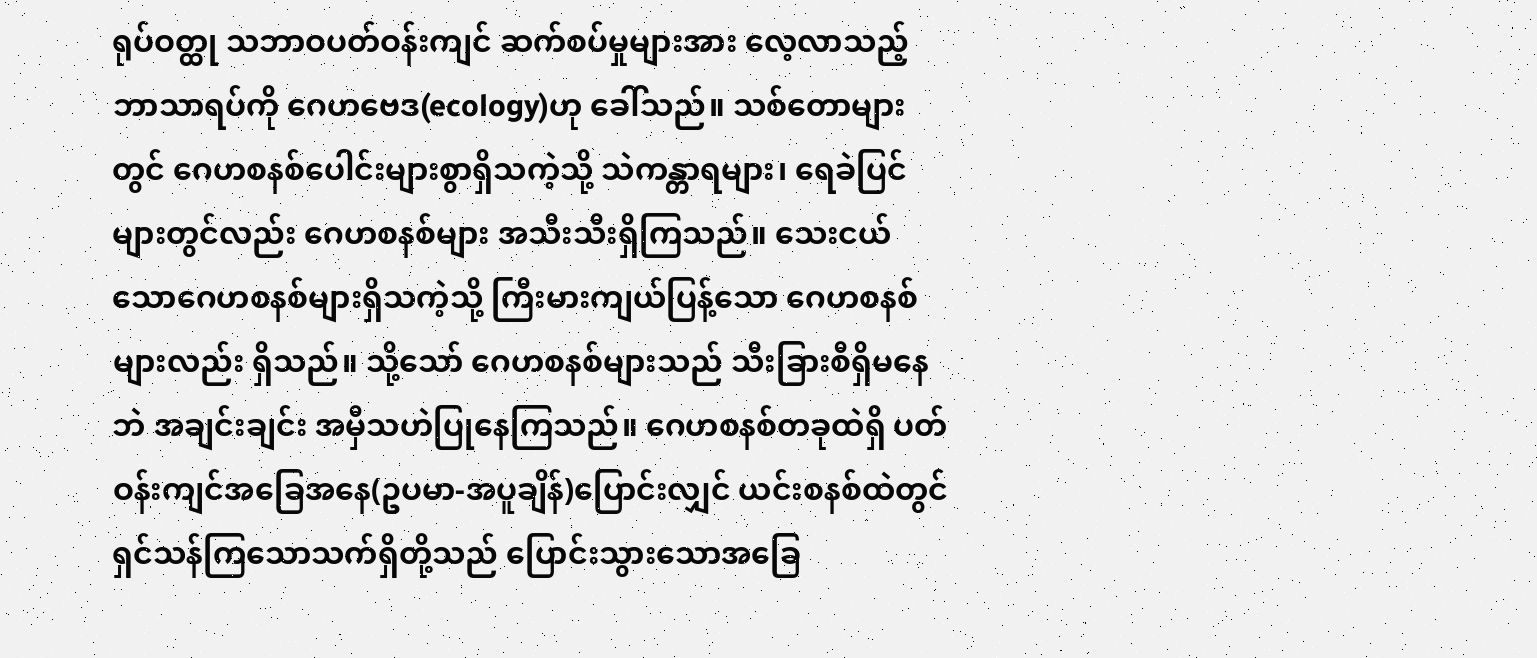ရုပ်ဝတ္ထု သဘာဝပတ်ဝန်းကျင် ဆက်စပ်မှုများအား လေ့လာသည့် ဘာသာရပ်ကို ဂေဟဗေဒ(ecology)ဟု ခေါ်သည်။ သစ်တောများတွင် ဂေဟစနစ်ပေါင်းများစွာရှိသကဲ့သို့ သဲကန္တာရများ၊ ရေခဲပြင်များတွင်လည်း ဂေဟစနစ်များ အသီးသီးရှိကြသည်။ သေးငယ်သောဂေဟစနစ်များရှိသကဲ့သို့ ကြီးမားကျယ်ပြန့်သော ဂေဟစနစ်များလည်း ရှိသည်။ သို့သော် ဂေဟစနစ်များသည် သီးခြားစီရှိမနေဘဲ အချင်းချင်း အမှီသဟဲပြုနေကြသည်။ ဂေဟစနစ်တခုထဲရှိ ပတ်ဝန်းကျင်အခြေအနေ(ဥပမာ-အပူချိန်)ပြောင်းလျှင် ယင်းစနစ်ထဲတွင် ရှင်သန်ကြသောသက်ရှိတို့သည် ပြောင်းသွားသောအခြေ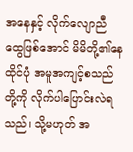အနေနှင့် လိုက်လျောညီထွေဖြစ်အောင် မိမိတို့၏နေထိုင်ပုံ အမူအကျင့်စသည်တို့ကို လိုက်ပါပြောင်းလဲရသည်၊ သို့မဟုတ် အ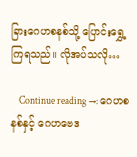ခြားဂေဟစနစ်သို့ ပြောင်းရွှေ့ကြရသည်။ လိုအပ်သလို…

    Continue reading →: ဂေဟစနစ်နှင့် ဂေဟဗေဒ